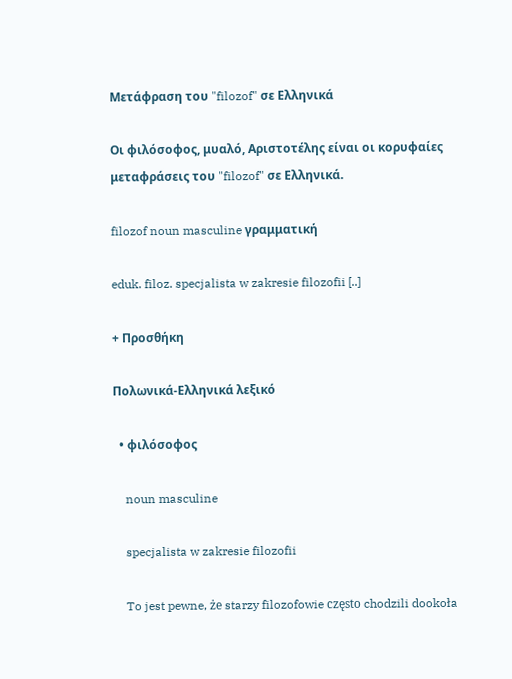Μετάφραση του "filozof" σε Ελληνικά

Οι φιλόσοφος, μυαλό, Αριστοτέλης είναι οι κορυφαίες μεταφράσεις του "filozof" σε Ελληνικά.

filozof noun masculine γραμματική

eduk. filoz. specjalista w zakresie filozofii [..]

+ Προσθήκη

Πολωνικά-Ελληνικά λεξικό

  • φιλόσοφος

    noun masculine

    specjalista w zakresie filozofii

    To jest pewne, że starzy filozofowie często chodzili dookoła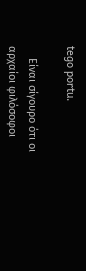tego portu.

    Είναι σίγουρο ότι οι αρχαίοι φιλόσοφοι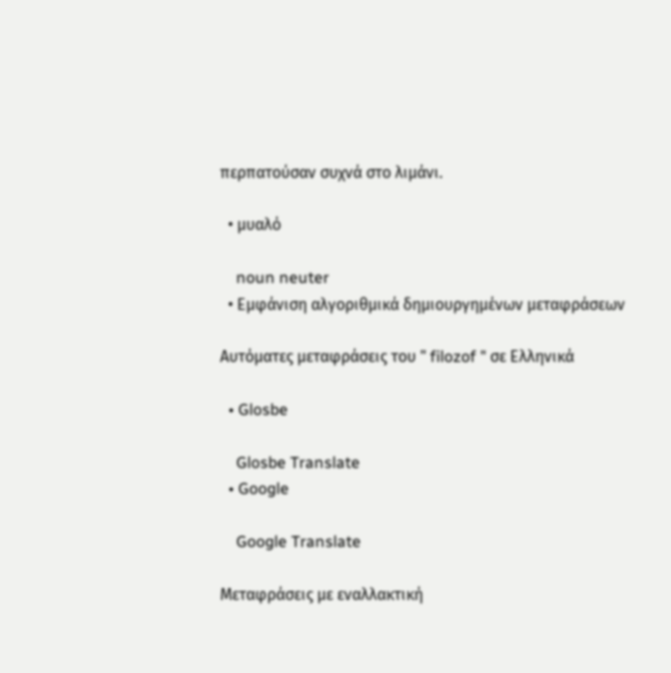περπατούσαν συχνά στο λιμάνι.

  • μυαλό

    noun neuter
  • Εμφάνιση αλγοριθμικά δημιουργημένων μεταφράσεων

Αυτόματες μεταφράσεις του " filozof " σε Ελληνικά

  • Glosbe

    Glosbe Translate
  • Google

    Google Translate

Μεταφράσεις με εναλλακτική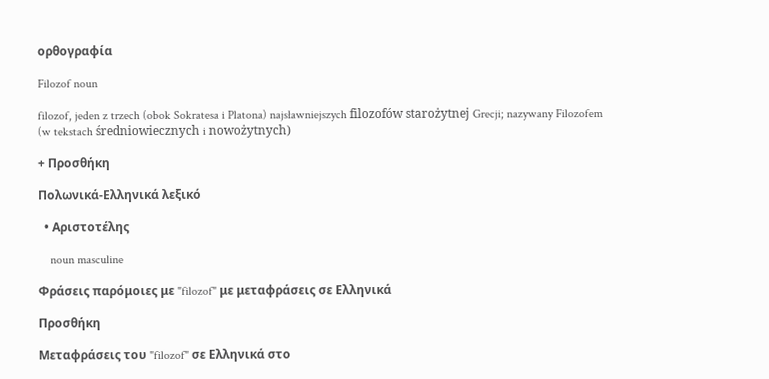ορθογραφία

Filozof noun

filozof, jeden z trzech (obok Sokratesa i Platona) najsławniejszych filozofów starożytnej Grecji; nazywany Filozofem (w tekstach średniowiecznych i nowożytnych)

+ Προσθήκη

Πολωνικά-Ελληνικά λεξικό

  • Αριστοτέλης

    noun masculine

Φράσεις παρόμοιες με "filozof" με μεταφράσεις σε Ελληνικά

Προσθήκη

Μεταφράσεις του "filozof" σε Ελληνικά στο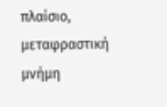πλαίσιο, μεταφραστική μνήμη